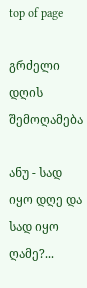top of page

გრძელი დღის შემოღამება

ანუ - სად იყო დღე და სად იყო ღამე?...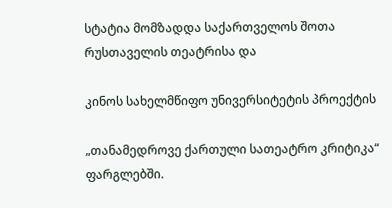სტატია მომზადდა საქართველოს შოთა რუსთაველის თეატრისა და

კინოს სახელმწიფო უნივერსიტეტის პროექტის

„თანამედროვე ქართული სათეატრო კრიტიკა“ ფარგლებში.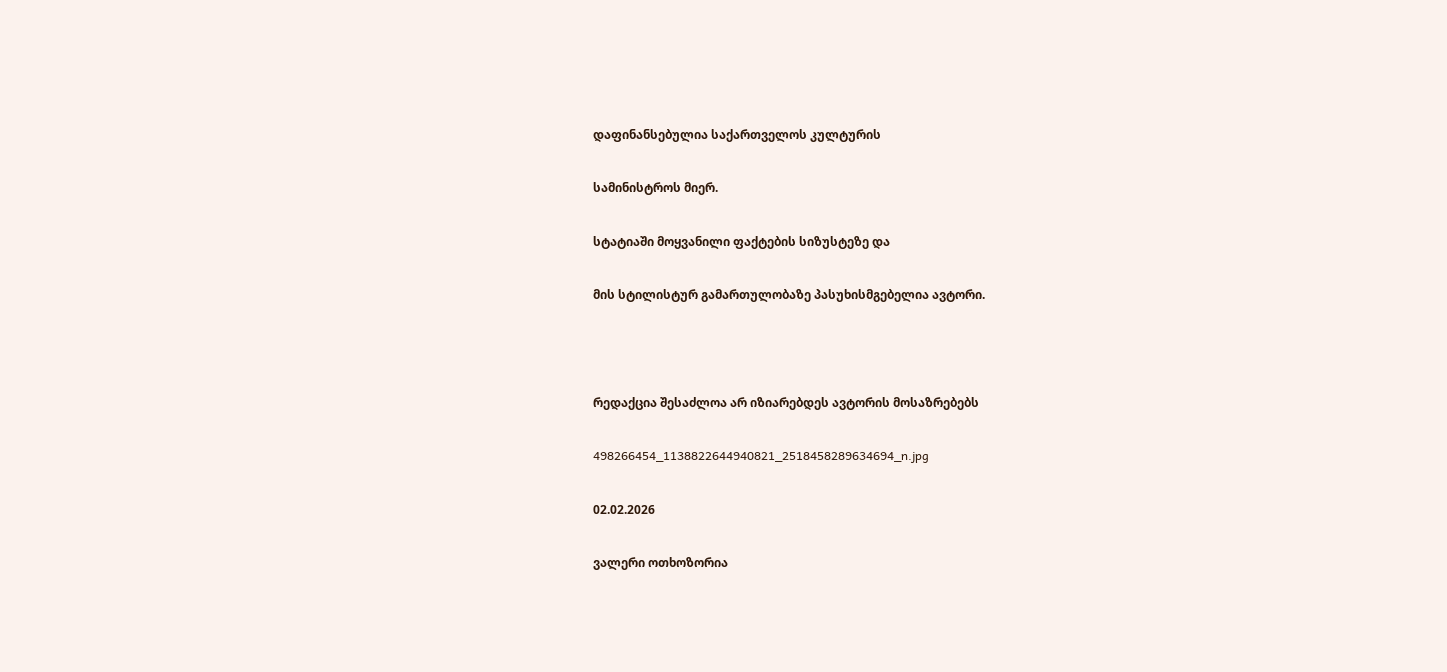დაფინანსებულია საქართველოს კულტურის

სამინისტროს მიერ.

სტატიაში მოყვანილი ფაქტების სიზუსტეზე და

მის სტილისტურ გამართულობაზე პასუხისმგებელია ავტორი.



რედაქცია შესაძლოა არ იზიარებდეს ავტორის მოსაზრებებს

498266454_1138822644940821_2518458289634694_n.jpg

02.02.2026

ვალერი ოთხოზორია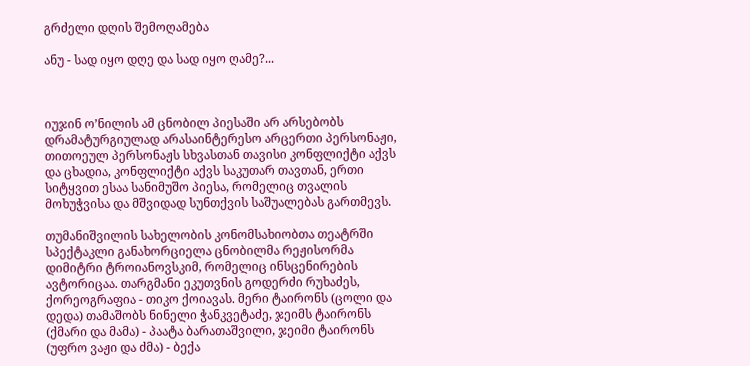გრძელი დღის შემოღამება

ანუ - სად იყო დღე და სად იყო ღამე?...



იუჯინ ო’ნილის ამ ცნობილ პიესაში არ არსებობს დრამატურგიულად არასაინტერესო არცერთი პერსონაჟი, თითოეულ პერსონაჟს სხვასთან თავისი კონფლიქტი აქვს და ცხადია, კონფლიქტი აქვს საკუთარ თავთან, ერთი სიტყვით ესაა სანიმუშო პიესა, რომელიც თვალის მოხუჭვისა და მშვიდად სუნთქვის საშუალებას გართმევს.

თუმანიშვილის სახელობის კონომსახიობთა თეატრში სპექტაკლი განახორციელა ცნობილმა რეჟისორმა დიმიტრი ტროიანოვსკიმ, რომელიც ინსცენირების ავტორიცაა. თარგმანი ეკუთვნის გოდერძი რუხაძეს, ქორეოგრაფია - თიკო ქოიავას. მერი ტაირონს (ცოლი და დედა) თამაშობს ნინელი ჭანკვეტაძე, ჯეიმს ტაირონს (ქმარი და მამა) - პაატა ბარათაშვილი, ჯეიმი ტაირონს (უფრო ვაჟი და ძმა) - ბექა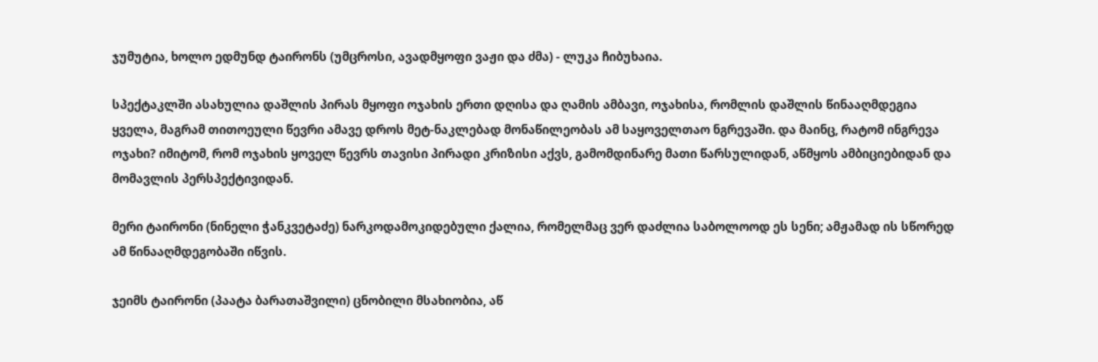ჯუმუტია, ხოლო ედმუნდ ტაირონს (უმცროსი, ავადმყოფი ვაჟი და ძმა) - ლუკა ჩიბუხაია.

სპექტაკლში ასახულია დაშლის პირას მყოფი ოჯახის ერთი დღისა და ღამის ამბავი, ოჯახისა, რომლის დაშლის წინააღმდეგია ყველა, მაგრამ თითოეული წევრი ამავე დროს მეტ-ნაკლებად მონაწილეობას ამ საყოველთაო ნგრევაში. და მაინც, რატომ ინგრევა ოჯახი? იმიტომ, რომ ოჯახის ყოველ წევრს თავისი პირადი კრიზისი აქვს, გამომდინარე მათი წარსულიდან, აწმყოს ამბიციებიდან და მომავლის პერსპექტივიდან.

მერი ტაირონი (ნინელი ჭანკვეტაძე) ნარკოდამოკიდებული ქალია, რომელმაც ვერ დაძლია საბოლოოდ ეს სენი; ამჟამად ის სწორედ ამ წინააღმდეგობაში იწვის.

ჯეიმს ტაირონი (პაატა ბარათაშვილი) ცნობილი მსახიობია, აწ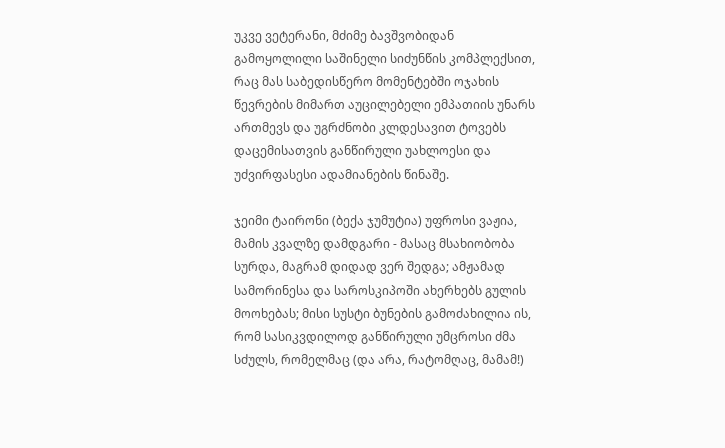უკვე ვეტერანი, მძიმე ბავშვობიდან გამოყოლილი საშინელი სიძუნწის კომპლექსით, რაც მას საბედისწერო მომენტებში ოჯახის წევრების მიმართ აუცილებელი ემპათიის უნარს ართმევს და უგრძნობი კლდესავით ტოვებს დაცემისათვის განწირული უახლოესი და უძვირფასესი ადამიანების წინაშე.

ჯეიმი ტაირონი (ბექა ჯუმუტია) უფროსი ვაჟია, მამის კვალზე დამდგარი - მასაც მსახიობობა სურდა, მაგრამ დიდად ვერ შედგა; ამჟამად სამორინესა და საროსკიპოში ახერხებს გულის მოოხებას; მისი სუსტი ბუნების გამოძახილია ის, რომ სასიკვდილოდ განწირული უმცროსი ძმა სძულს, რომელმაც (და არა, რატომღაც, მამამ!)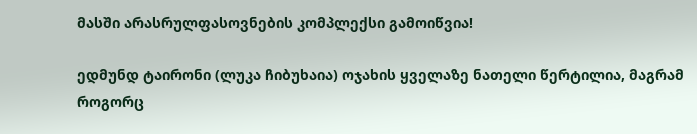მასში არასრულფასოვნების კომპლექსი გამოიწვია!

ედმუნდ ტაირონი (ლუკა ჩიბუხაია) ოჯახის ყველაზე ნათელი წერტილია, მაგრამ როგორც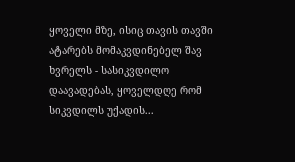ყოველი მზე, ისიც თავის თავში ატარებს მომაკვდინებელ შავ ხვრელს - სასიკვდილო დაავადებას, ყოველდღე რომ სიკვდილს უქადის...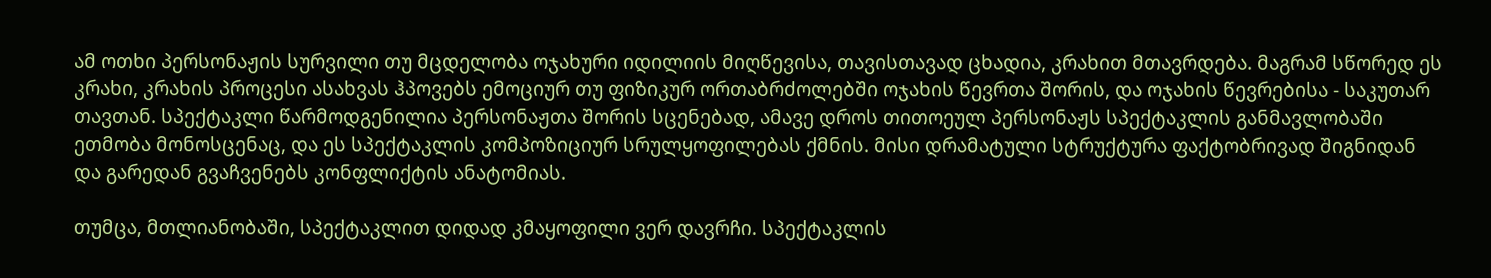ამ ოთხი პერსონაჟის სურვილი თუ მცდელობა ოჯახური იდილიის მიღწევისა, თავისთავად ცხადია, კრახით მთავრდება. მაგრამ სწორედ ეს კრახი, კრახის პროცესი ასახვას ჰპოვებს ემოციურ თუ ფიზიკურ ორთაბრძოლებში ოჯახის წევრთა შორის, და ოჯახის წევრებისა - საკუთარ თავთან. სპექტაკლი წარმოდგენილია პერსონაჟთა შორის სცენებად, ამავე დროს თითოეულ პერსონაჟს სპექტაკლის განმავლობაში ეთმობა მონოსცენაც, და ეს სპექტაკლის კომპოზიციურ სრულყოფილებას ქმნის. მისი დრამატული სტრუქტურა ფაქტობრივად შიგნიდან და გარედან გვაჩვენებს კონფლიქტის ანატომიას.

თუმცა, მთლიანობაში, სპექტაკლით დიდად კმაყოფილი ვერ დავრჩი. სპექტაკლის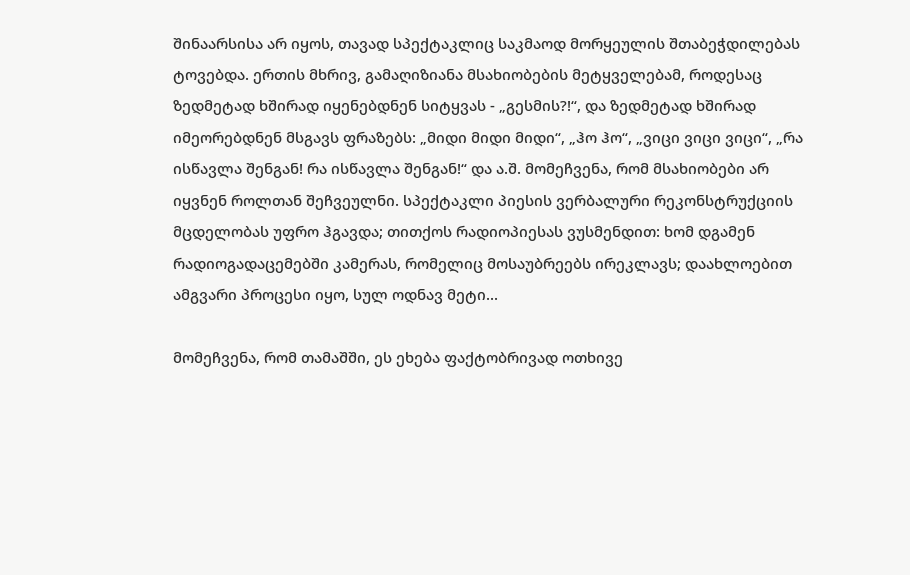შინაარსისა არ იყოს, თავად სპექტაკლიც საკმაოდ მორყეულის შთაბეჭდილებას ტოვებდა. ერთის მხრივ, გამაღიზიანა მსახიობების მეტყველებამ, როდესაც ზედმეტად ხშირად იყენებდნენ სიტყვას - „გესმის?!“, და ზედმეტად ხშირად იმეორებდნენ მსგავს ფრაზებს: „მიდი მიდი მიდი“, „ჰო ჰო“, „ვიცი ვიცი ვიცი“, „რა ისწავლა შენგან! რა ისწავლა შენგან!“ და ა.შ. მომეჩვენა, რომ მსახიობები არ იყვნენ როლთან შეჩვეულნი. სპექტაკლი პიესის ვერბალური რეკონსტრუქციის მცდელობას უფრო ჰგავდა; თითქოს რადიოპიესას ვუსმენდით: ხომ დგამენ რადიოგადაცემებში კამერას, რომელიც მოსაუბრეებს ირეკლავს; დაახლოებით ამგვარი პროცესი იყო, სულ ოდნავ მეტი...

მომეჩვენა, რომ თამაშში, ეს ეხება ფაქტობრივად ოთხივე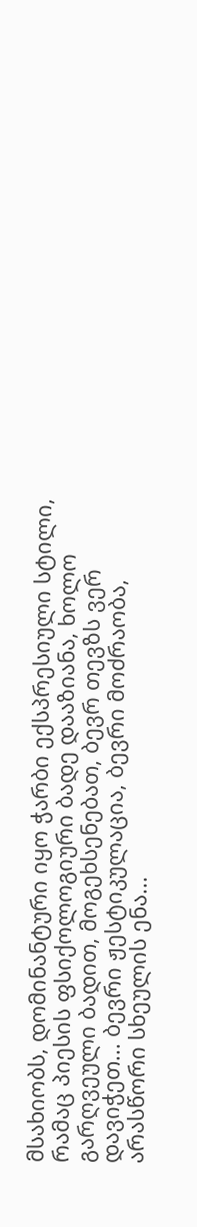მსახიობს, დომინანტური იყო ჭარბი ექსპრესიული სტილი, რამაც პიესის ფსიქოლოგიური ბადე დააზიანა, ხოლო გარღვეული ბადით, მოგეხსენებათ, ბევრ თევზს ვერ დავიჭეთ... ბევრი ჟესტიკულაცია, ბევრი მოძრაობა, არასწორი სხეულის ენა...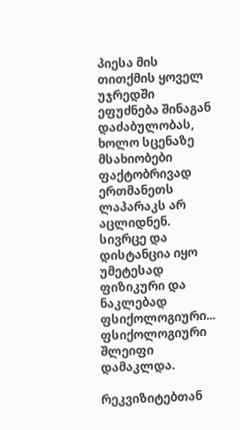პიესა მის თითქმის ყოველ უჯრედში ეფუძნება შინაგან დაძაბულობას, ხოლო სცენაზე მსახიობები ფაქტობრივად ერთმანეთს ლაპარაკს არ აცლიდნენ. სივრცე და დისტანცია იყო უმეტესად ფიზიკური და ნაკლებად ფსიქოლოგიური... ფსიქოლოგიური შლეიფი დამაკლდა.

რეკვიზიტებთან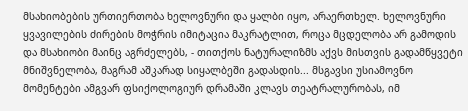მსახიობების ურთიერთობა ხელოვნური და ყალბი იყო, არაერთხელ. ხელოვნური ყვავილების ძირების მოჭრის იმიტაცია მაკრატლით, როცა მცდელობა არ გამოდის და მსახიობი მაინც აგრძელებს, - თითქოს ნატურალიზმს აქვს მისთვის გადამწყვეტი მნიშვნელობა, მაგრამ აშკარად სიყალბეში გადასდის... მსგავსი უსიამოვნო მომენტები ამგვარ ფსიქოლოგიურ დრამაში კლავს თეატრალურობას, იმ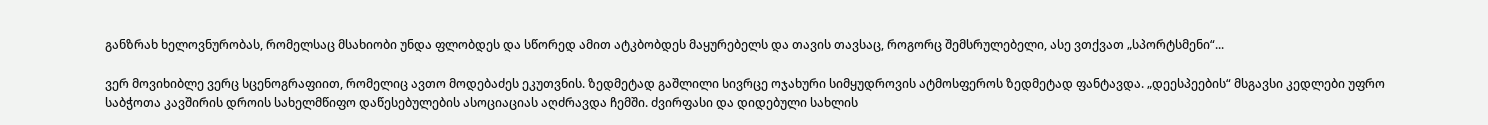განზრახ ხელოვნურობას, რომელსაც მსახიობი უნდა ფლობდეს და სწორედ ამით ატკბობდეს მაყურებელს და თავის თავსაც, როგორც შემსრულებელი, ასე ვთქვათ „სპორტსმენი“...

ვერ მოვიხიბლე ვერც სცენოგრაფიით, რომელიც ავთო მოდებაძეს ეკუთვნის. ზედმეტად გაშლილი სივრცე ოჯახური სიმყუდროვის ატმოსფეროს ზედმეტად ფანტავდა. „დეესპეების“ მსგავსი კედლები უფრო საბჭოთა კავშირის დროის სახელმწიფო დაწესებულების ასოციაციას აღძრავდა ჩემში. ძვირფასი და დიდებული სახლის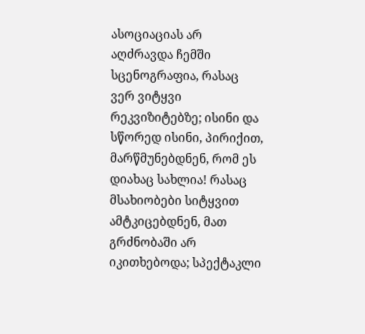ასოციაციას არ აღძრავდა ჩემში სცენოგრაფია, რასაც ვერ ვიტყვი რეკვიზიტებზე; ისინი და სწორედ ისინი, პირიქით, მარწმუნებდნენ, რომ ეს დიახაც სახლია! რასაც მსახიობები სიტყვით ამტკიცებდნენ, მათ გრძნობაში არ იკითხებოდა; სპექტაკლი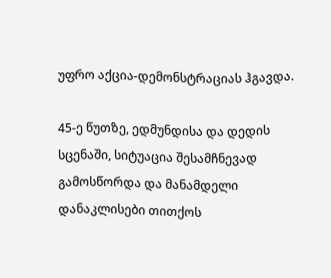უფრო აქცია-დემონსტრაციას ჰგავდა.

45-ე წუთზე, ედმუნდისა და დედის სცენაში, სიტუაცია შესამჩნევად გამოსწორდა და მანამდელი დანაკლისები თითქოს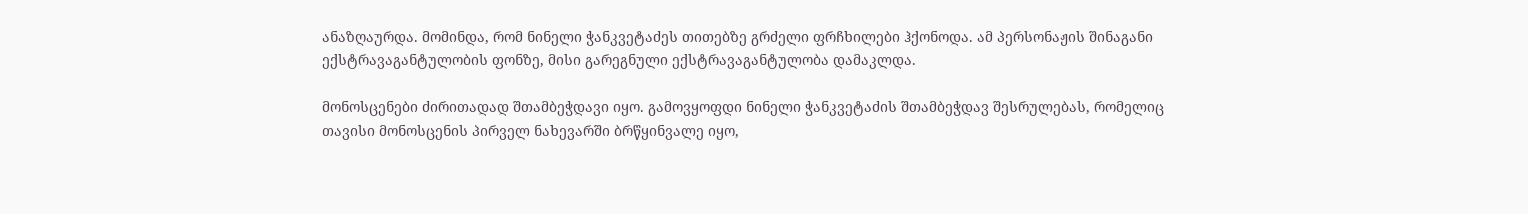ანაზღაურდა. მომინდა, რომ ნინელი ჭანკვეტაძეს თითებზე გრძელი ფრჩხილები ჰქონოდა. ამ პერსონაჟის შინაგანი ექსტრავაგანტულობის ფონზე, მისი გარეგნული ექსტრავაგანტულობა დამაკლდა.

მონოსცენები ძირითადად შთამბეჭდავი იყო. გამოვყოფდი ნინელი ჭანკვეტაძის შთამბეჭდავ შესრულებას, რომელიც თავისი მონოსცენის პირველ ნახევარში ბრწყინვალე იყო,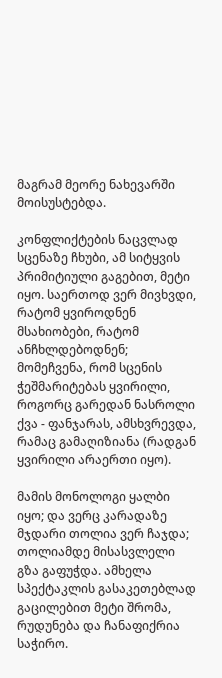მაგრამ მეორე ნახევარში მოისუსტებდა.

კონფლიქტების ნაცვლად სცენაზე ჩხუბი, ამ სიტყვის პრიმიტიული გაგებით, მეტი იყო. საერთოდ ვერ მივხვდი, რატომ ყვიროდნენ მსახიობები, რატომ ანჩხლდებოდნენ; მომეჩვენა, რომ სცენის ჭეშმარიტებას ყვირილი, როგორც გარედან ნასროლი ქვა - ფანჯარას, ამსხვრევდა, რამაც გამაღიზიანა (რადგან ყვირილი არაერთი იყო).

მამის მონოლოგი ყალბი იყო; და ვერც კარადაზე მჯდარი თოლია ვერ ჩაჯდა; თოლიამდე მისასვლელი გზა გაფუჭდა. ამხელა სპექტაკლის გასაკეთებლად გაცილებით მეტი შრომა, რუდუნება და ჩანაფიქრია საჭირო.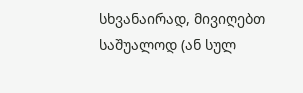სხვანაირად, მივიღებთ საშუალოდ (ან სულ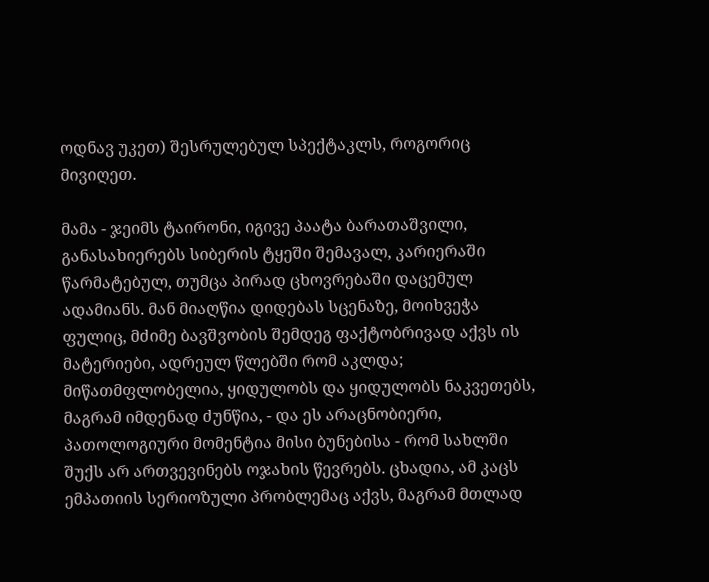ოდნავ უკეთ) შესრულებულ სპექტაკლს, როგორიც მივიღეთ.

მამა - ჯეიმს ტაირონი, იგივე პაატა ბარათაშვილი, განასახიერებს სიბერის ტყეში შემავალ, კარიერაში წარმატებულ, თუმცა პირად ცხოვრებაში დაცემულ ადამიანს. მან მიაღწია დიდებას სცენაზე, მოიხვეჭა ფულიც, მძიმე ბავშვობის შემდეგ ფაქტობრივად აქვს ის მატერიები, ადრეულ წლებში რომ აკლდა; მიწათმფლობელია, ყიდულობს და ყიდულობს ნაკვეთებს, მაგრამ იმდენად ძუნწია, - და ეს არაცნობიერი, პათოლოგიური მომენტია მისი ბუნებისა - რომ სახლში შუქს არ ართვევინებს ოჯახის წევრებს. ცხადია, ამ კაცს ემპათიის სერიოზული პრობლემაც აქვს, მაგრამ მთლად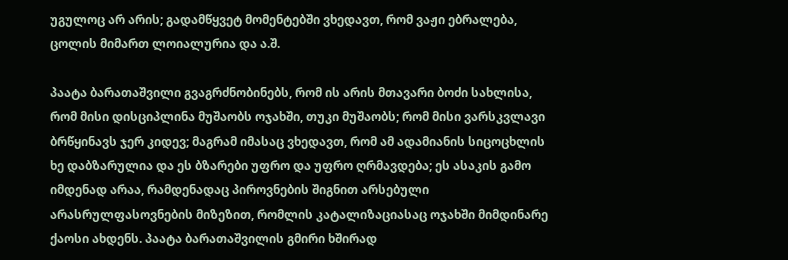უგულოც არ არის; გადამწყვეტ მომენტებში ვხედავთ, რომ ვაჟი ებრალება, ცოლის მიმართ ლოიალურია და ა.შ.

პაატა ბარათაშვილი გვაგრძნობინებს, რომ ის არის მთავარი ბოძი სახლისა, რომ მისი დისციპლინა მუშაობს ოჯახში, თუკი მუშაობს; რომ მისი ვარსკვლავი ბრწყინავს ჯერ კიდევ; მაგრამ იმასაც ვხედავთ, რომ ამ ადამიანის სიცოცხლის ხე დაბზარულია და ეს ბზარები უფრო და უფრო ღრმავდება; ეს ასაკის გამო იმდენად არაა, რამდენადაც პიროვნების შიგნით არსებული არასრულფასოვნების მიზეზით, რომლის კატალიზაციასაც ოჯახში მიმდინარე ქაოსი ახდენს. პაატა ბარათაშვილის გმირი ხშირად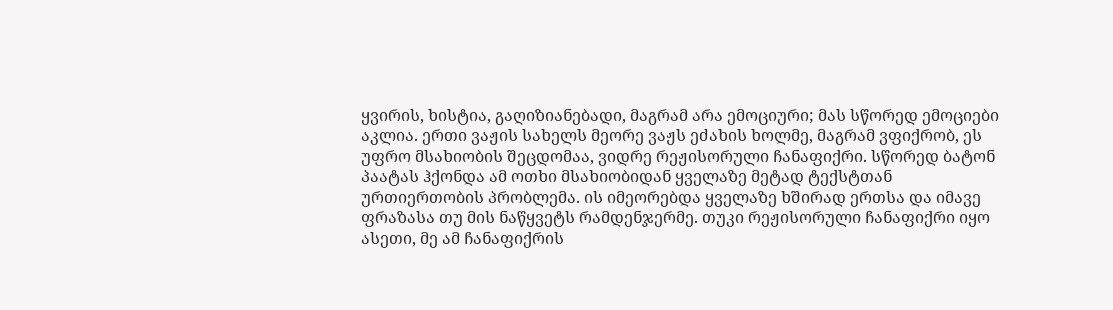ყვირის, ხისტია, გაღიზიანებადი, მაგრამ არა ემოციური; მას სწორედ ემოციები აკლია. ერთი ვაჟის სახელს მეორე ვაჟს ეძახის ხოლმე, მაგრამ ვფიქრობ, ეს უფრო მსახიობის შეცდომაა, ვიდრე რეჟისორული ჩანაფიქრი. სწორედ ბატონ პაატას ჰქონდა ამ ოთხი მსახიობიდან ყველაზე მეტად ტექსტთან ურთიერთობის პრობლემა. ის იმეორებდა ყველაზე ხშირად ერთსა და იმავე ფრაზასა თუ მის ნაწყვეტს რამდენჯერმე. თუკი რეჟისორული ჩანაფიქრი იყო ასეთი, მე ამ ჩანაფიქრის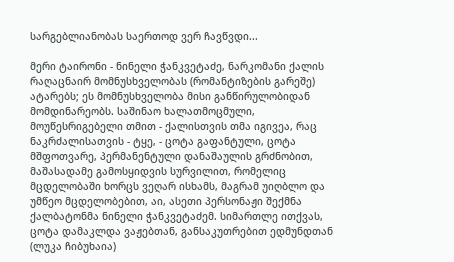სარგებლიანობას საერთოდ ვერ ჩავწვდი...

მერი ტაირონი - ნინელი ჭანკვეტაძე, ნარკომანი ქალის რაღაცნაირ მომნუსხველობას (რომანტიზების გარეშე) ატარებს; ეს მომნუსხველობა მისი განწირულობიდან მომდინარეობს. საშინაო ხალათმოცმული, მოუწესრიგებელი თმით - ქალისთვის თმა იგივეა, რაც ნაკრძალისათვის - ტყე, - ცოტა გაფანტული, ცოტა მშფოთვარე, პერმანენტული დანაშაულის გრძნობით, მაშასადამე გამოსყიდვის სურვილით, რომელიც მცდელობაში ხორცს ვეღარ ისხამს, მაგრამ უიღბლო და უმწეო მცდელობებით, აი, ასეთი პერსონაჟი შექმნა ქალბატონმა ნინელი ჭანკვეტაძემ. სიმართლე ითქვას, ცოტა დამაკლდა ვაჟებთან, განსაკუთრებით ედმუნდთან (ლუკა ჩიბუხაია)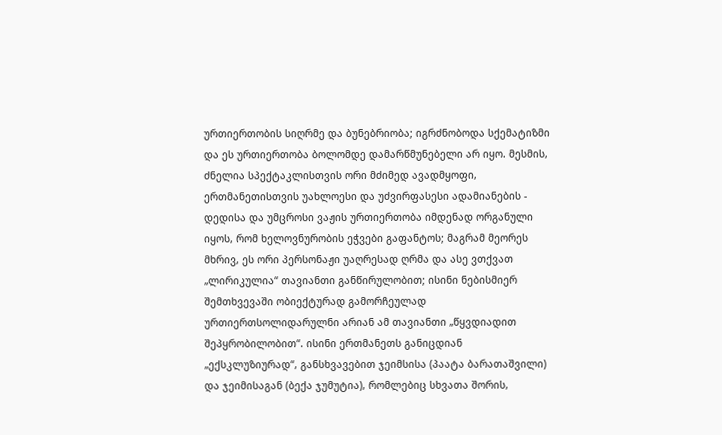ურთიერთობის სიღრმე და ბუნებრიობა; იგრძნობოდა სქემატიზმი და ეს ურთიერთობა ბოლომდე დამარწმუნებელი არ იყო. მესმის, ძნელია სპექტაკლისთვის ორი მძიმედ ავადმყოფი, ერთმანეთისთვის უახლოესი და უძვირფასესი ადამიანების - დედისა და უმცროსი ვაჟის ურთიერთობა იმდენად ორგანული იყოს, რომ ხელოვნურობის ეჭვები გაფანტოს; მაგრამ მეორეს მხრივ, ეს ორი პერსონაჟი უაღრესად ღრმა და ასე ვთქვათ „ლირიკულია“ თავიანთი განწირულობით; ისინი ნებისმიერ შემთხვევაში ობიექტურად გამორჩეულად ურთიერთსოლიდარულნი არიან ამ თავიანთი „წყვდიადით შეპყრობილობით“. ისინი ერთმანეთს განიცდიან „ექსკლუზიურად“, განსხვავებით ჯეიმსისა (პაატა ბარათაშვილი) და ჯეიმისაგან (ბექა ჯუმუტია), რომლებიც სხვათა შორის,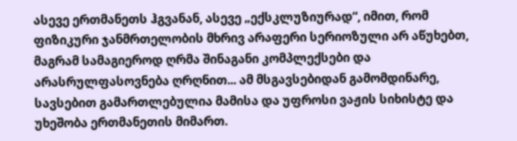ასევე ერთმანეთს ჰგვანან, ასევე „ექსკლუზიურად“, იმით, რომ ფიზიკური ჯანმრთელობის მხრივ არაფერი სერიოზული არ აწუხებთ, მაგრამ სამაგიეროდ ღრმა შინაგანი კომპლექსები და არასრულფასოვნება ღრღნით... ამ მსგავსებიდან გამომდინარე, სავსებით გამართლებულია მამისა და უფროსი ვაჟის სიხისტე და უხეშობა ერთმანეთის მიმართ.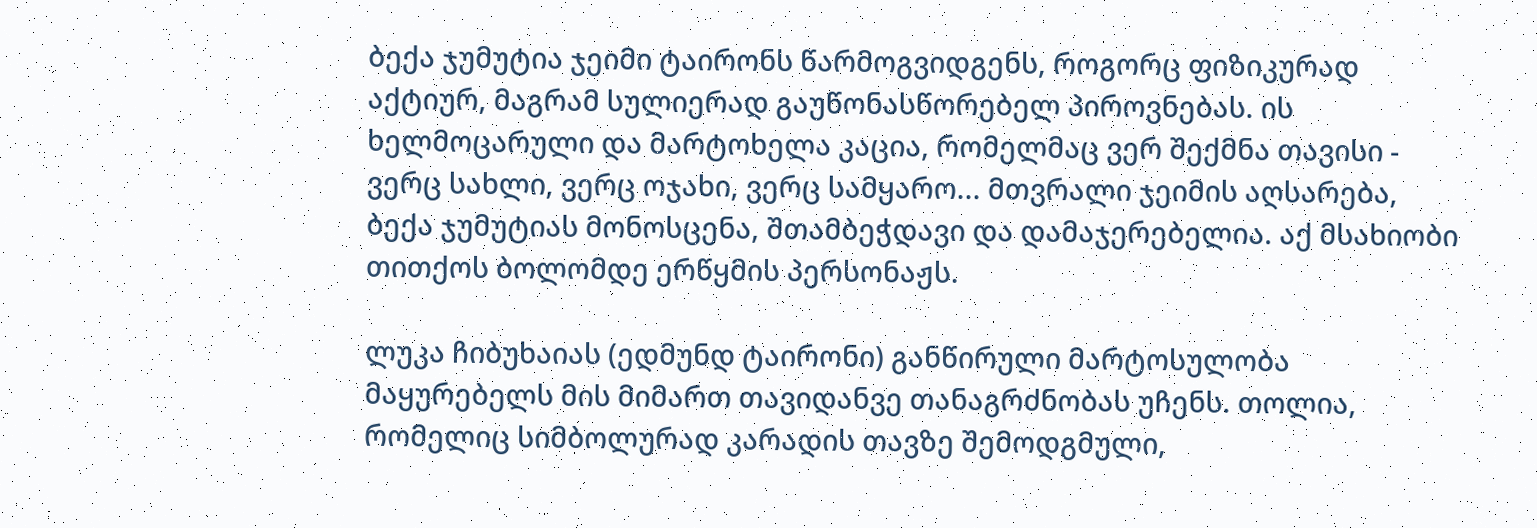ბექა ჯუმუტია ჯეიმი ტაირონს წარმოგვიდგენს, როგორც ფიზიკურად აქტიურ, მაგრამ სულიერად გაუწონასწორებელ პიროვნებას. ის ხელმოცარული და მარტოხელა კაცია, რომელმაც ვერ შექმნა თავისი - ვერც სახლი, ვერც ოჯახი, ვერც სამყარო... მთვრალი ჯეიმის აღსარება, ბექა ჯუმუტიას მონოსცენა, შთამბეჭდავი და დამაჯერებელია. აქ მსახიობი თითქოს ბოლომდე ერწყმის პერსონაჟს.

ლუკა ჩიბუხაიას (ედმუნდ ტაირონი) განწირული მარტოსულობა მაყურებელს მის მიმართ თავიდანვე თანაგრძნობას უჩენს. თოლია, რომელიც სიმბოლურად კარადის თავზე შემოდგმული,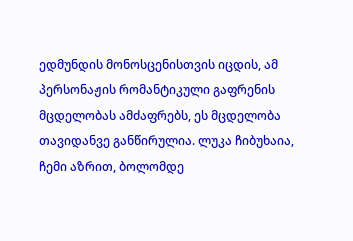ედმუნდის მონოსცენისთვის იცდის, ამ პერსონაჟის რომანტიკული გაფრენის მცდელობას ამძაფრებს, ეს მცდელობა თავიდანვე განწირულია. ლუკა ჩიბუხაია, ჩემი აზრით, ბოლომდე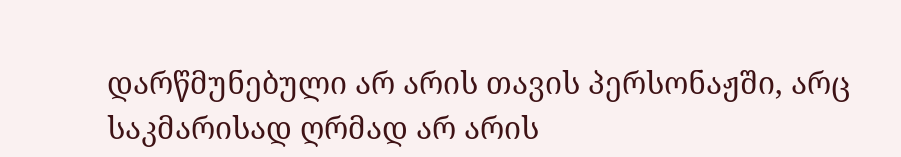დარწმუნებული არ არის თავის პერსონაჟში, არც საკმარისად ღრმად არ არის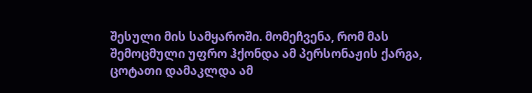შესული მის სამყაროში. მომეჩვენა, რომ მას შემოცმული უფრო ჰქონდა ამ პერსონაჟის ქარგა, ცოტათი დამაკლდა ამ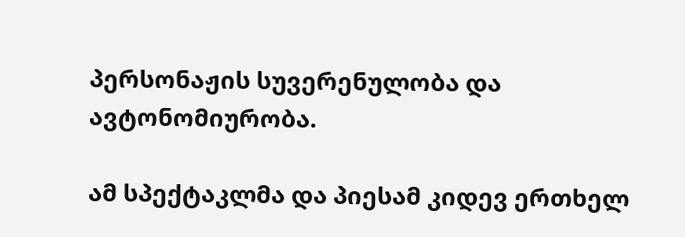პერსონაჟის სუვერენულობა და ავტონომიურობა.

ამ სპექტაკლმა და პიესამ კიდევ ერთხელ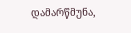დამარწმუნა,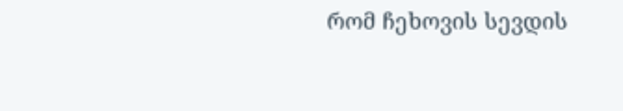რომ ჩეხოვის სევდის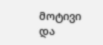მოტივი და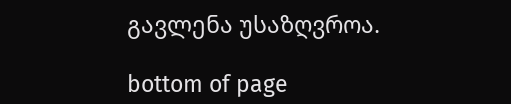გავლენა უსაზღვროა.

bottom of page